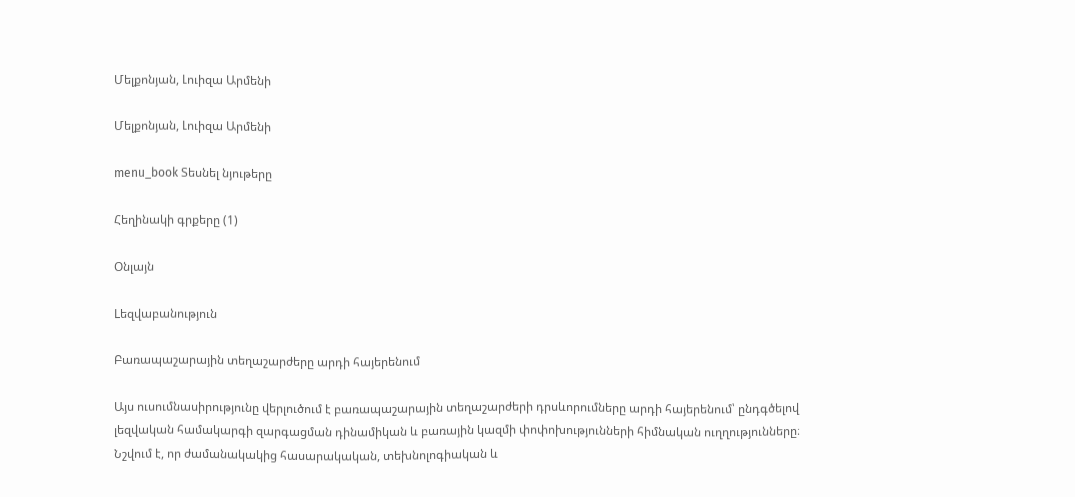Մելքոնյան, Լուիզա Արմենի

Մելքոնյան, Լուիզա Արմենի

menu_book Տեսնել նյութերը

Հեղինակի գրքերը (1)

Օնլայն

Lեզվաբանություն

Բառապաշարային տեղաշարժերը արդի հայերենում

Այս ուսումնասիրությունը վերլուծում է բառապաշարային տեղաշարժերի դրսևորումները արդի հայերենում՝ ընդգծելով լեզվական համակարգի զարգացման դինամիկան և բառային կազմի փոփոխությունների հիմնական ուղղությունները։ Նշվում է, որ ժամանակակից հասարակական, տեխնոլոգիական և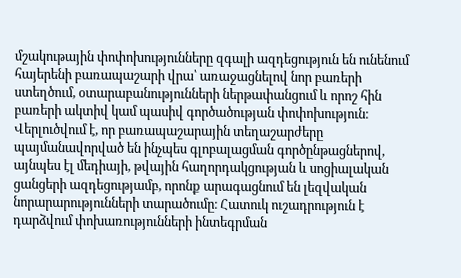մշակութային փոփոխությունները զգալի ազդեցություն են ունենում հայերենի բառապաշարի վրա՝ առաջացնելով նոր բառերի ստեղծում, օտարաբանությունների ներթափանցում և որոշ հին բառերի ակտիվ կամ պասիվ գործածության փոփոխություն։ Վերլուծվում է, որ բառապաշարային տեղաշարժերը պայմանավորված են ինչպես գլոբալացման գործընթացներով, այնպես էլ մեդիայի, թվային հաղորդակցության և սոցիալական ցանցերի ազդեցությամբ, որոնք արագացնում են լեզվական նորարարությունների տարածումը։ Հատուկ ուշադրություն է դարձվում փոխառությունների ինտեգրման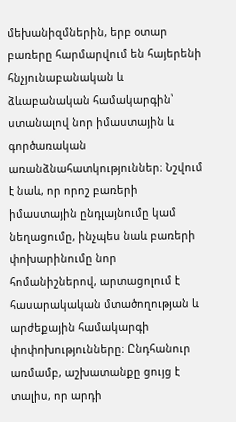մեխանիզմներին, երբ օտար բառերը հարմարվում են հայերենի հնչյունաբանական և ձևաբանական համակարգին՝ ստանալով նոր իմաստային և գործառական առանձնահատկություններ։ Նշվում է նաև, որ որոշ բառերի իմաստային ընդլայնումը կամ նեղացումը, ինչպես նաև բառերի փոխարինումը նոր հոմանիշներով, արտացոլում է հասարակական մտածողության և արժեքային համակարգի փոփոխությունները։ Ընդհանուր առմամբ, աշխատանքը ցույց է տալիս, որ արդի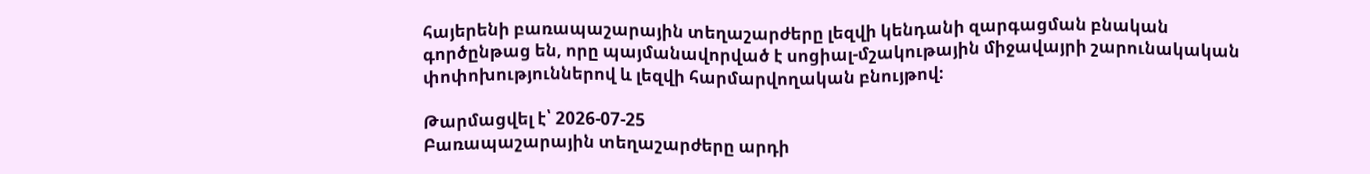հայերենի բառապաշարային տեղաշարժերը լեզվի կենդանի զարգացման բնական գործընթաց են, որը պայմանավորված է սոցիալ-մշակութային միջավայրի շարունակական փոփոխություններով և լեզվի հարմարվողական բնույթով։

Թարմացվել է՝ 2026-07-25
Բառապաշարային տեղաշարժերը արդի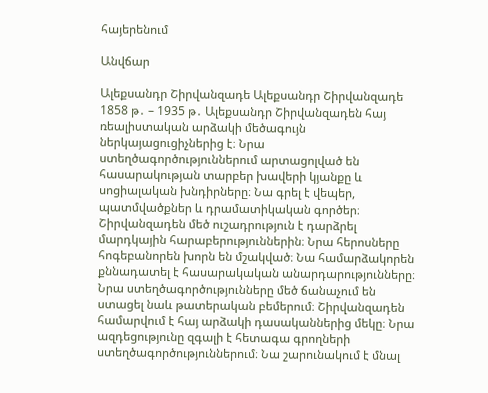հայերենում

Անվճար

Ալեքսանդր Շիրվանզադե Ալեքսանդր Շիրվանզադե 1858 թ․ – 1935 թ․ Ալեքսանդր Շիրվանզադեն հայ ռեալիստական արձակի մեծագույն ներկայացուցիչներից է։ Նրա ստեղծագործություններում արտացոլված են հասարակության տարբեր խավերի կյանքը և սոցիալական խնդիրները։ Նա գրել է վեպեր, պատմվածքներ և դրամատիկական գործեր։ Շիրվանզադեն մեծ ուշադրություն է դարձրել մարդկային հարաբերություններին։ Նրա հերոսները հոգեբանորեն խորն են մշակված։ Նա համարձակորեն քննադատել է հասարակական անարդարությունները։ Նրա ստեղծագործությունները մեծ ճանաչում են ստացել նաև թատերական բեմերում։ Շիրվանզադեն համարվում է հայ արձակի դասականներից մեկը։ Նրա ազդեցությունը զգալի է հետագա գրողների ստեղծագործություններում։ Նա շարունակում է մնալ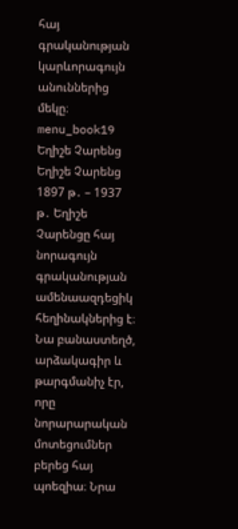հայ գրականության կարևորագույն անուններից մեկը։ menu_book19 Եղիշե Չարենց Եղիշե Չարենց 1897 թ․ – 1937 թ․ Եղիշե Չարենցը հայ նորագույն գրականության ամենաազդեցիկ հեղինակներից է։ Նա բանաստեղծ, արձակագիր և թարգմանիչ էր, որը նորարարական մոտեցումներ բերեց հայ պոեզիա։ Նրա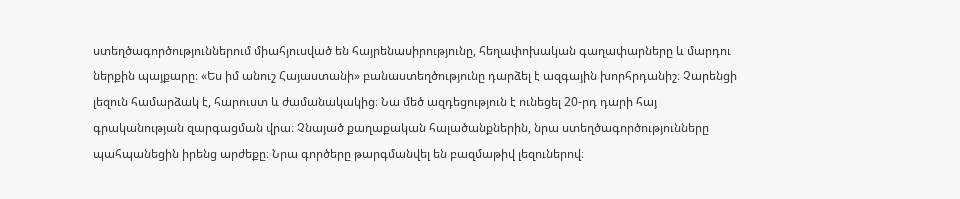ստեղծագործություններում միահյուսված են հայրենասիրությունը, հեղափոխական գաղափարները և մարդու ներքին պայքարը։ «Ես իմ անուշ Հայաստանի» բանաստեղծությունը դարձել է ազգային խորհրդանիշ։ Չարենցի լեզուն համարձակ է, հարուստ և ժամանակակից։ Նա մեծ ազդեցություն է ունեցել 20-րդ դարի հայ գրականության զարգացման վրա։ Չնայած քաղաքական հալածանքներին, նրա ստեղծագործությունները պահպանեցին իրենց արժեքը։ Նրա գործերը թարգմանվել են բազմաթիվ լեզուներով։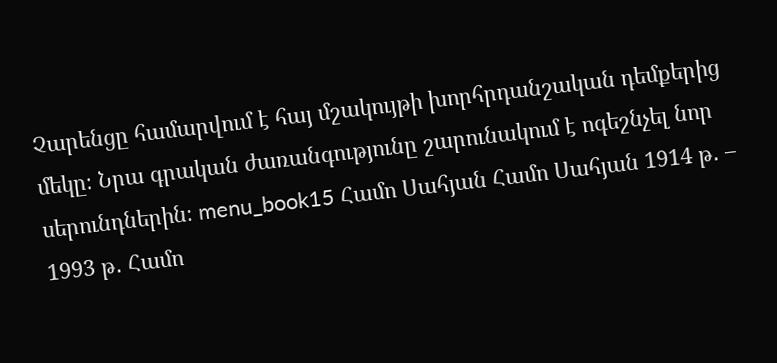Չարենցը համարվում է հայ մշակույթի խորհրդանշական դեմքերից մեկը։ Նրա գրական ժառանգությունը շարունակում է ոգեշնչել նոր սերունդներին։ menu_book15 Համո Սահյան Համո Սահյան 1914 թ․ – 1993 թ․ Համո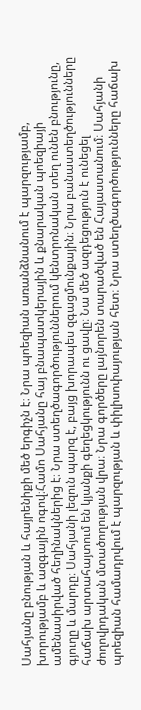Սահյանը բնության և հայրենիքի մեծ երգիչն է։ Նրա պոեզիան առանձնանում է պարզությամբ, խորությամբ և ազգային ոգով։Համո Սահյանը հայ բնապատկերային և քնարական պոեզիայի ամենասիրված հեղինակներից է։ Նրա ստեղծագործություններում կենտրոնական տեղ ունեն բնությունը, գյուղը և մարդը։ Սահյանի լեզուն պարզ է, բայց խորապես զգացմունքային։ Նրա բանաստեղծությունները հաճախ արտահայտում են կյանքի գեղեցկությունն ու ցավը։ Նա մեծ ազդեցություն է ունեցել ժողովրդական մտածողության վրա։ Նրա գործերը լայնորեն տարածված են Հայաստանում։ Սահյանի պոեզիան համադրվում է պարզության և փիլիսոփայության հետ։ Նրա ստեղծագործությունները հաճախ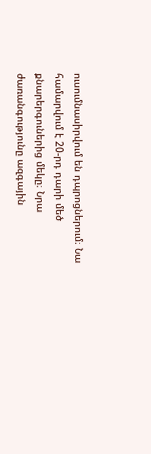ուսումնասիրվում են դպրոցներում։ Նա համարվում է 20-րդ դարի մեծ քնարերգուներից մեկը։ Նրա ժառանգությունը ազգային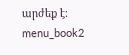արժեք է։ menu_book2